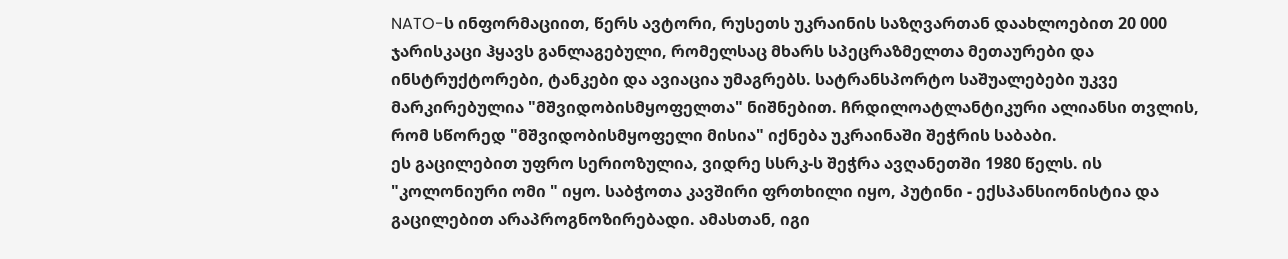NATO-ს ინფორმაციით, წერს ავტორი, რუსეთს უკრაინის საზღვართან დაახლოებით 20 000 ჯარისკაცი ჰყავს განლაგებული, რომელსაც მხარს სპეცრაზმელთა მეთაურები და ინსტრუქტორები, ტანკები და ავიაცია უმაგრებს. სატრანსპორტო საშუალებები უკვე მარკირებულია "მშვიდობისმყოფელთა" ნიშნებით. ჩრდილოატლანტიკური ალიანსი თვლის, რომ სწორედ "მშვიდობისმყოფელი მისია" იქნება უკრაინაში შეჭრის საბაბი.
ეს გაცილებით უფრო სერიოზულია, ვიდრე სსრკ-ს შეჭრა ავღანეთში 1980 წელს. ის "კოლონიური ომი " იყო. საბჭოთა კავშირი ფრთხილი იყო, პუტინი - ექსპანსიონისტია და გაცილებით არაპროგნოზირებადი. ამასთან, იგი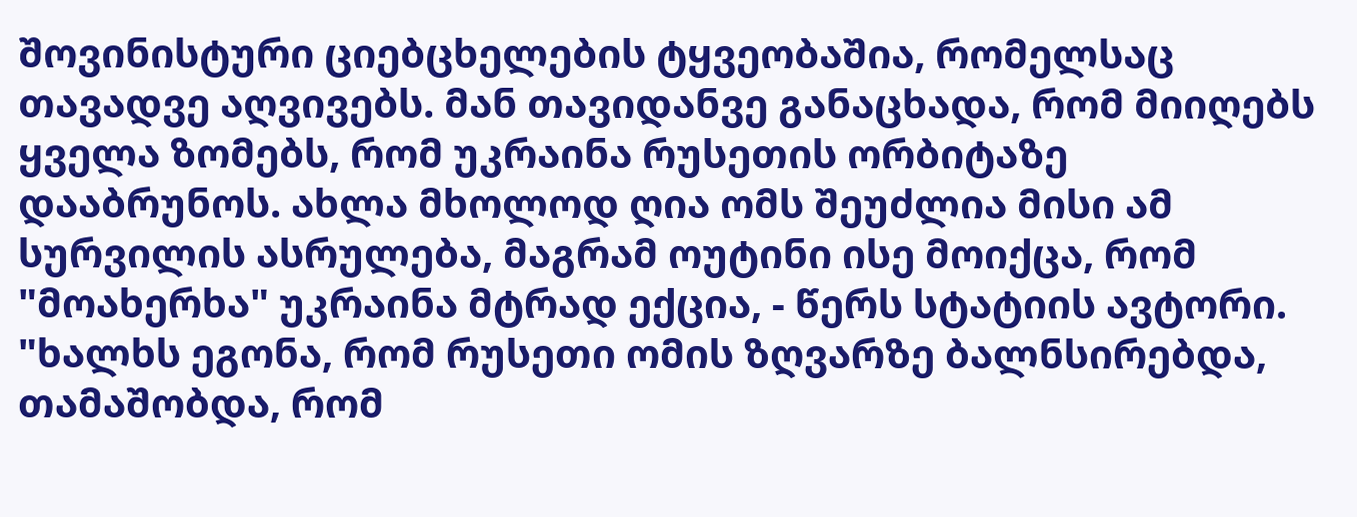შოვინისტური ციებცხელების ტყვეობაშია, რომელსაც თავადვე აღვივებს. მან თავიდანვე განაცხადა, რომ მიიღებს ყველა ზომებს, რომ უკრაინა რუსეთის ორბიტაზე დააბრუნოს. ახლა მხოლოდ ღია ომს შეუძლია მისი ამ სურვილის ასრულება, მაგრამ ოუტინი ისე მოიქცა, რომ "მოახერხა" უკრაინა მტრად ექცია, - წერს სტატიის ავტორი.
"ხალხს ეგონა, რომ რუსეთი ომის ზღვარზე ბალნსირებდა, თამაშობდა, რომ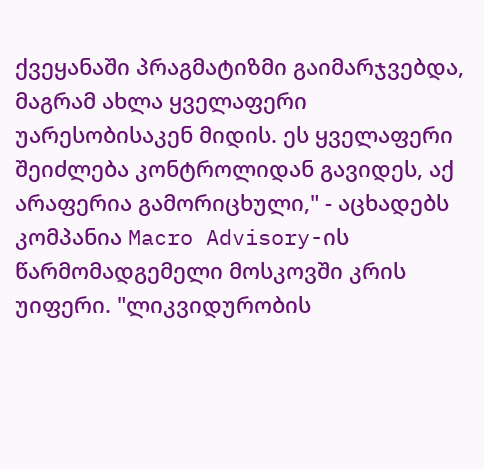ქვეყანაში პრაგმატიზმი გაიმარჯვებდა, მაგრამ ახლა ყველაფერი უარესობისაკენ მიდის. ეს ყველაფერი შეიძლება კონტროლიდან გავიდეს, აქ არაფერია გამორიცხული," - აცხადებს კომპანია Macro Advisory-ის წარმომადგემელი მოსკოვში კრის უიფერი. "ლიკვიდურობის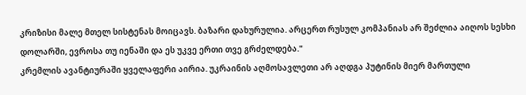კრიზისი მალე მთელ სისტენას მოიცავს. ბაზარი დახურულია. არცერთ რუსულ კომპანიას არ შეძლია აიღოს სესხი დოლარში, ევროსა თუ იენაში და ეს უკვე ერთი თვე გრძელდება."
კრემლის ავანტიურაში ყველაფერი აირია. უკრაინის აღმოსავლეთი არ აღდგა პუტინის მიერ მართული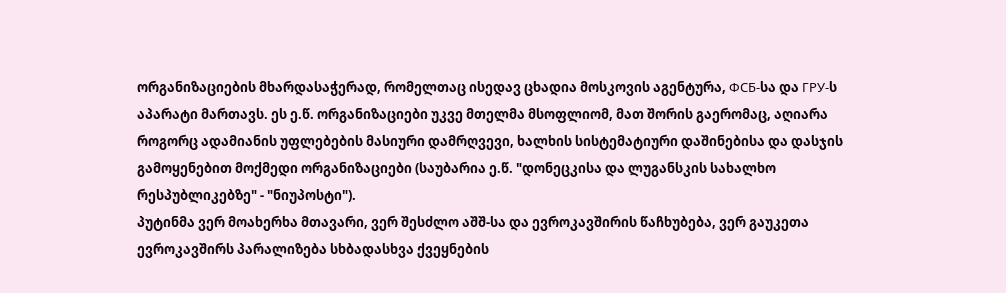ორგანიზაციების მხარდასაჭერად, რომელთაც ისედავ ცხადია მოსკოვის აგენტურა, ФСБ-სა და ГРУ-ს აპარატი მართავს. ეს ე.წ. ორგანიზაციები უკვე მთელმა მსოფლიომ, მათ შორის გაერომაც, აღიარა როგორც ადამიანის უფლებების მასიური დამრღვევი, ხალხის სისტემატიური დაშინებისა და დასჯის გამოყენებით მოქმედი ორგანიზაციები (საუბარია ე.წ. "დონეცკისა და ლუგანსკის სახალხო რესპუბლიკებზე" - "ნიუპოსტი").
პუტინმა ვერ მოახერხა მთავარი, ვერ შესძლო აშშ-სა და ევროკავშირის წაჩხუბება, ვერ გაუკეთა ევროკავშირს პარალიზება სხბადასხვა ქვეყნების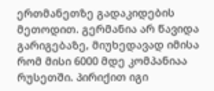ერთმანეთზე გადაკიდების მეთოდით. გერმანია არ წავიდა გარიგებაზე, მიუხედავად იმისა რომ მისი 6000 მდე კომპანიაა რუსეთში. პირიქით იგი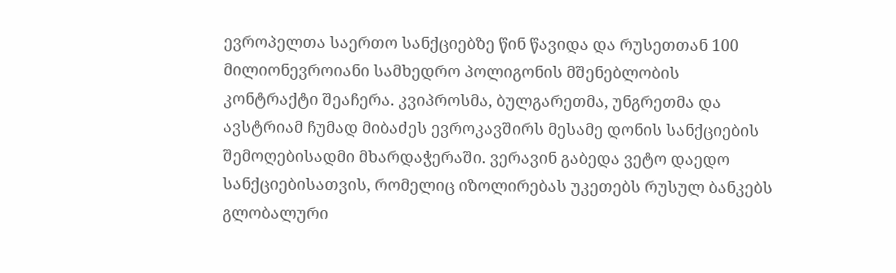ევროპელთა საერთო სანქციებზე წინ წავიდა და რუსეთთან 100 მილიონევროიანი სამხედრო პოლიგონის მშენებლობის კონტრაქტი შეაჩერა. კვიპროსმა, ბულგარეთმა, უნგრეთმა და ავსტრიამ ჩუმად მიბაძეს ევროკავშირს მესამე დონის სანქციების შემოღებისადმი მხარდაჭერაში. ვერავინ გაბედა ვეტო დაედო სანქციებისათვის, რომელიც იზოლირებას უკეთებს რუსულ ბანკებს გლობალური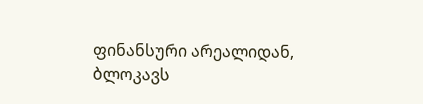ფინანსური არეალიდან, ბლოკავს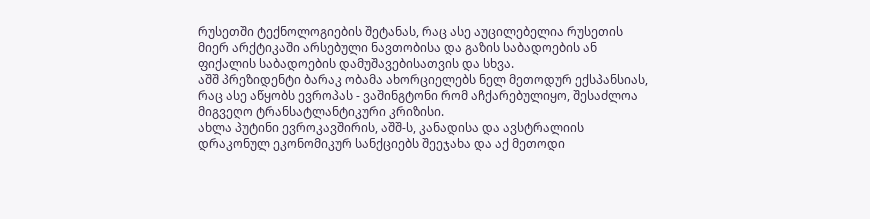რუსეთში ტექნოლოგიების შეტანას, რაც ასე აუცილებელია რუსეთის მიერ არქტიკაში არსებული ნავთობისა და გაზის საბადოების ან ფიქალის საბადოების დამუშავებისათვის და სხვა.
აშშ პრეზიდენტი ბარაკ ობამა ახორციელებს ნელ მეთოდურ ექსპანსიას, რაც ასე აწყობს ევროპას - ვაშინგტონი რომ აჩქარებულიყო, შესაძლოა მიგვეღო ტრანსატლანტიკური კრიზისი.
ახლა პუტინი ევროკავშირის, აშშ-ს, კანადისა და ავსტრალიის დრაკონულ ეკონომიკურ სანქციებს შეეჯახა და აქ მეთოდი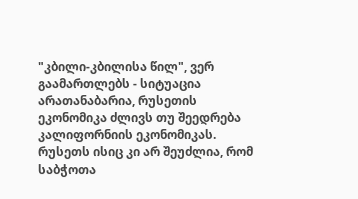"კბილი-კბილისა წილ", ვერ გაამართლებს - სიტუაცია არათანაბარია, რუსეთის ეკონომიკა ძლივს თუ შეედრება კალიფორნიის ეკონომიკას.
რუსეთს ისიც კი არ შეუძლია, რომ საბჭოთა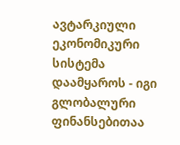ავტარკიული ეკონომიკური სისტემა დაამყაროს - იგი გლობალური ფინანსებითაა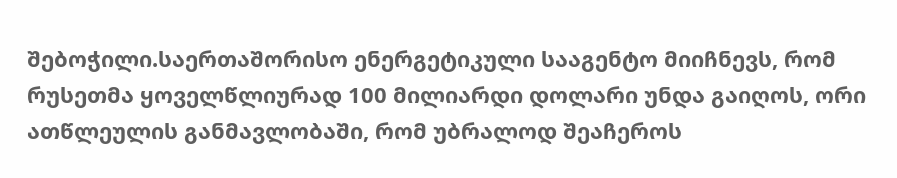შებოჭილი.საერთაშორისო ენერგეტიკული სააგენტო მიიჩნევს, რომ რუსეთმა ყოველწლიურად 100 მილიარდი დოლარი უნდა გაიღოს, ორი ათწლეულის განმავლობაში, რომ უბრალოდ შეაჩეროს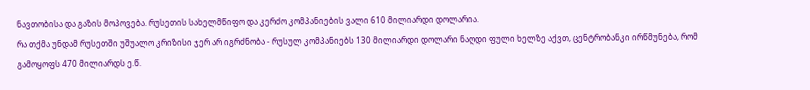ნავთობისა და გაზის მოპოვება. რუსეთის სახელმწიფო და კერძო კომპანიების ვალი 610 მილიარდი დოლარია.
რა თქმა უნდამ რუსეთში უშუალო კრიზისი ჯერ არ იგრძნობა - რუსულ კომპანიებს 130 მილიარდი დოლარი ნაღდი ფული ხელზე აქვთ, ცენტრობანკი ირწმუნება, რომ გამოყოფს 470 მილიარდს ე.წ.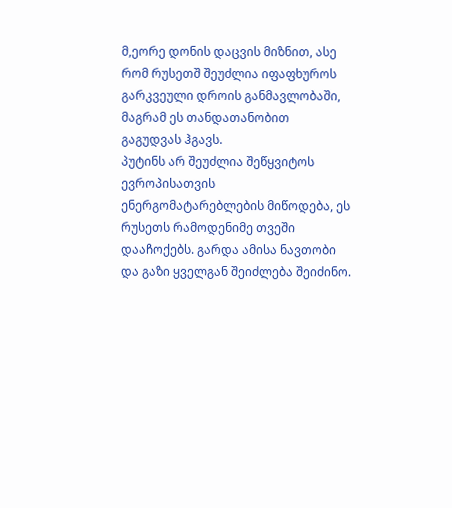მ,ეორე დონის დაცვის მიზნით, ასე რომ რუსეთშ შეუძლია იფაფხუროს გარკვეული დროის განმავლობაში, მაგრამ ეს თანდათანობით გაგუდვას ჰგავს.
პუტინს არ შეუძლია შეწყვიტოს ევროპისათვის ენერგომატარებლების მიწოდება, ეს რუსეთს რამოდენიმე თვეში დააჩოქებს. გარდა ამისა ნავთობი და გაზი ყველგან შეიძლება შეიძინო.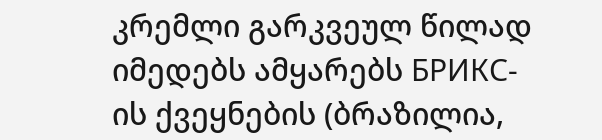კრემლი გარკვეულ წილად იმედებს ამყარებს БРИКС-ის ქვეყნების (ბრაზილია,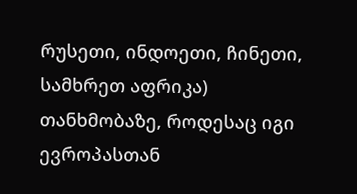რუსეთი, ინდოეთი, ჩინეთი, სამხრეთ აფრიკა) თანხმობაზე, როდესაც იგი ევროპასთან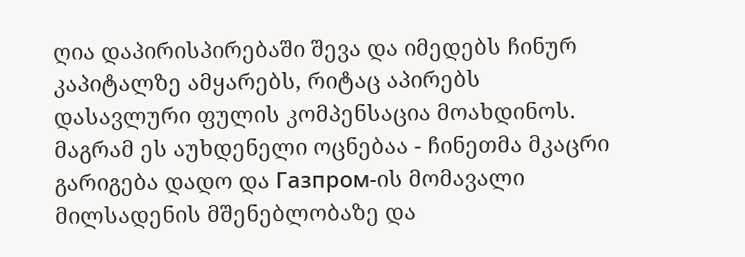ღია დაპირისპირებაში შევა და იმედებს ჩინურ კაპიტალზე ამყარებს, რიტაც აპირებს დასავლური ფულის კომპენსაცია მოახდინოს. მაგრამ ეს აუხდენელი ოცნებაა - ჩინეთმა მკაცრი გარიგება დადო და Газпром-ის მომავალი მილსადენის მშენებლობაზე და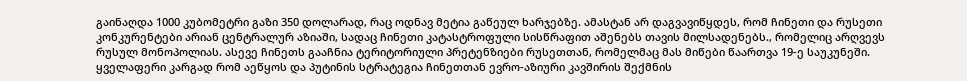გაინაღდა 1000 კუბომეტრი გაზი 350 დოლარად, რაც ოდნავ მეტია გაწეულ ხარჯებზე. ამასტან არ დაგვავიწყდეს, რომ ჩინეთი და რუსეთი კონკურენტები არიან ცენტრალურ აზიაში, სადაც ჩინეთი კატასტროფული სისწრაფით აშენებს თავის მილსადენებს., რომელიც არღვევს რუსულ მონოპოლიას. ასევე ჩინეთს გააჩნია ტერიტორიული პრეტენზიები რუსეთთან, რომელმაც მას მიწები წაართვა 19-ე საუკუნეში.
ყველაფერი კარგად რომ აეწყოს და პუტინის სტრატეგია ჩინეთთან ევრო-აზიური კავშირის შექმნის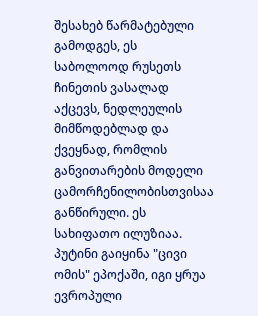შესახებ წარმატებული გამოდგეს, ეს საბოლოოდ რუსეთს ჩინეთის ვასალად აქცევს, ნედლეულის მიმწოდებლად და ქვეყნად, რომლის განვითარების მოდელი ცამორჩენილობისთვისაა განწირული. ეს სახიფათო ილუზიაა.
პუტინი გაიყინა "ცივი ომის" ეპოქაში, იგი ყრუა ევროპული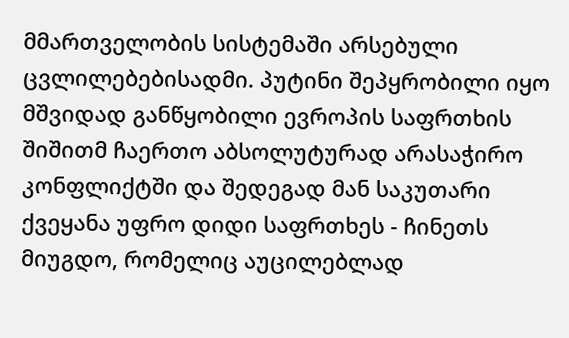მმართველობის სისტემაში არსებული ცვლილებებისადმი. პუტინი შეპყრობილი იყო მშვიდად განწყობილი ევროპის საფრთხის შიშითმ ჩაერთო აბსოლუტურად არასაჭირო კონფლიქტში და შედეგად მან საკუთარი ქვეყანა უფრო დიდი საფრთხეს - ჩინეთს მიუგდო, რომელიც აუცილებლად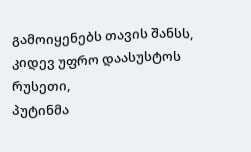გამოიყენებს თავის შანსს, კიდევ უფრო დაასუსტოს რუსეთი,
პუტინმა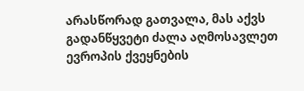არასწორად გათვალა, მას აქვს გადანწყვეტი ძალა აღმოსავლეთ ევროპის ქვეყნების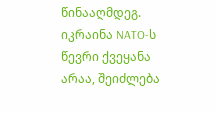წინააღმდეგ. იკრაინა NATO-ს წევრი ქვეყანა არაა, შეიძლება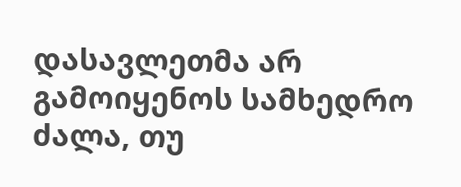დასავლეთმა არ გამოიყენოს სამხედრო ძალა, თუ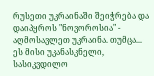რუსეთი უკრაინაში შეიჭრება და დაიპყროს "ნოვოროსია" - აღმოსავლეთ უკრაინა. თუმცა... ეს მისი უკანასკნელი, სასიკვდილო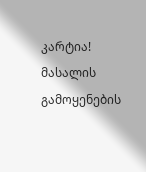კარტია!
მასალის გამოყენების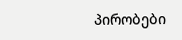პირობები